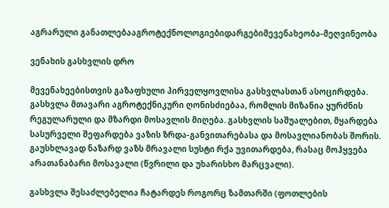აგრარული განათლებააგროტექნოლოგიებიდარგებიმევენახეობა-მეღვინეობა

ვენახის გასხვლის დრო

მევენახეებისთვის გაზაფხული პირველყოვლისა გასხვლასთან ასოცირდება. გასხვლა მთავარი აგროტექნიკური ღონისძიებაა, რომლის მიზანია ყურძნის რეგულარული და მზარდი მოსავლის მიღება. გასხვლის საშუალებით, მყარდება სასურველი შეფარდება ვაზის ზრდა-განვითარებასა და მოსავლიანობას შორის. გაუსხლავად ნაზარდ ვაზს მრავალი სუსტი რქა უვითარდება, რასაც მოჰყვება არათანაბარი მოსავალი (წვრილი და უხარისხო მარცვალი).

გასხვლა შესაძლებელია ჩატარდეს როგორც ზამთარში (ფოთლების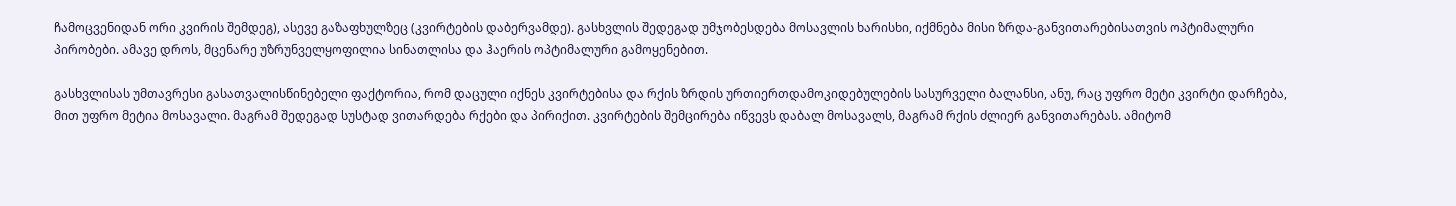ჩამოცვენიდან ორი კვირის შემდეგ), ასევე გაზაფხულზეც (კვირტების დაბერვამდე). გასხვლის შედეგად უმჯობესდება მოსავლის ხარისხი, იქმნება მისი ზრდა-განვითარებისათვის ოპტიმალური პირობები. ამავე დროს, მცენარე უზრუნველყოფილია სინათლისა და ჰაერის ოპტიმალური გამოყენებით.

გასხვლისას უმთავრესი გასათვალისწინებელი ფაქტორია, რომ დაცული იქნეს კვირტებისა და რქის ზრდის ურთიერთდამოკიდებულების სასურველი ბალანსი, ანუ, რაც უფრო მეტი კვირტი დარჩება, მით უფრო მეტია მოსავალი. მაგრამ შედეგად სუსტად ვითარდება რქები და პირიქით. კვირტების შემცირება იწვევს დაბალ მოსავალს, მაგრამ რქის ძლიერ განვითარებას. ამიტომ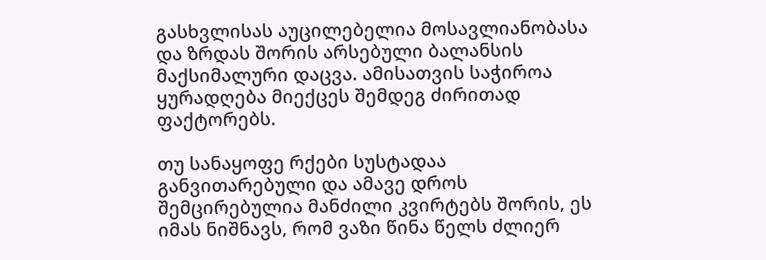გასხვლისას აუცილებელია მოსავლიანობასა და ზრდას შორის არსებული ბალანსის მაქსიმალური დაცვა. ამისათვის საჭიროა ყურადღება მიექცეს შემდეგ ძირითად ფაქტორებს.

თუ სანაყოფე რქები სუსტადაა განვითარებული და ამავე დროს შემცირებულია მანძილი კვირტებს შორის, ეს იმას ნიშნავს, რომ ვაზი წინა წელს ძლიერ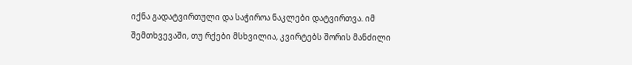იქნა გადატვირთული და საჭიროა ნაკლები დატვირთვა. იმ შემთხვევაში, თუ რქები მსხვილია, კვირტებს შორის მანძილი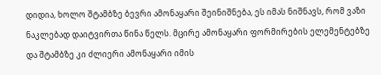დიდია, ხოლო შტამბზე ბევრი ამონაყარი შეინიშნება, ეს იმას ნიშნავს, რომ ვაზი ნაკლებად დაიტვირთა წინა წელს. მცირე ამონაყარი ფორმირების ელემენტებზე და შტამბზე კი ძლიერი ამონაყარი იმის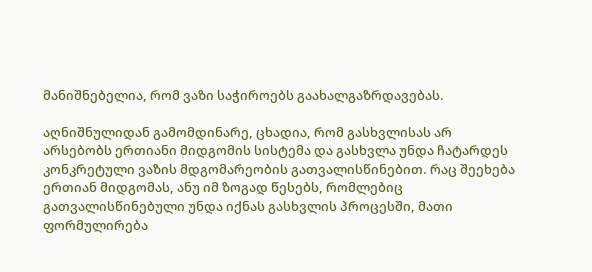მანიშნებელია, რომ ვაზი საჭიროებს გაახალგაზრდავებას.

აღნიშნულიდან გამომდინარე, ცხადია, რომ გასხვლისას არ არსებობს ერთიანი მიდგომის სისტემა და გასხვლა უნდა ჩატარდეს კონკრეტული ვაზის მდგომარეობის გათვალისწინებით. რაც შეეხება ერთიან მიდგომას, ანუ იმ ზოგად წესებს, რომლებიც გათვალისწინებული უნდა იქნას გასხვლის პროცესში, მათი ფორმულირება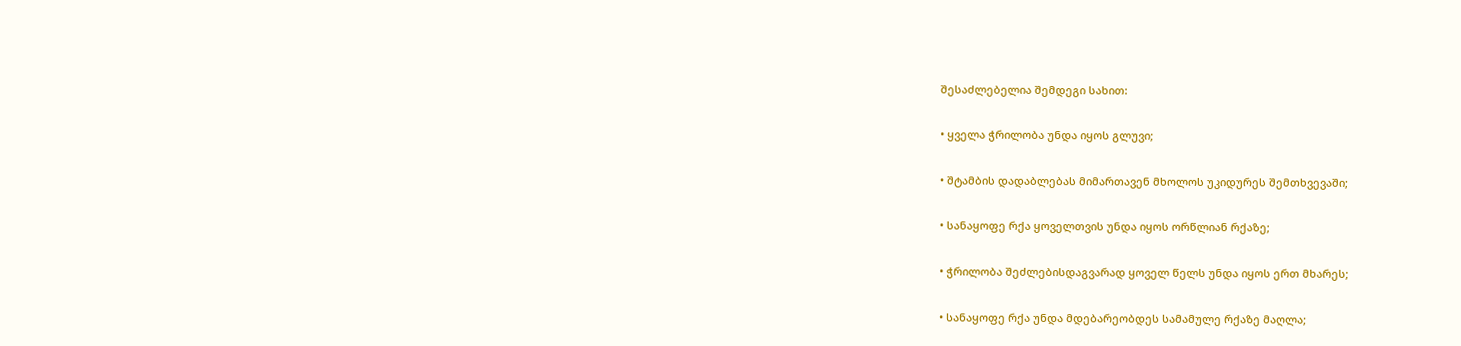შესაძლებელია შემდეგი სახით:

• ყველა ჭრილობა უნდა იყოს გლუვი;

• შტამბის დადაბლებას მიმართავენ მხოლოს უკიდურეს შემთხვევაში;

• სანაყოფე რქა ყოველთვის უნდა იყოს ორწლიან რქაზე;

• ჭრილობა შეძლებისდაგვარად ყოველ წელს უნდა იყოს ერთ მხარეს;

• სანაყოფე რქა უნდა მდებარეობდეს სამამულე რქაზე მაღლა;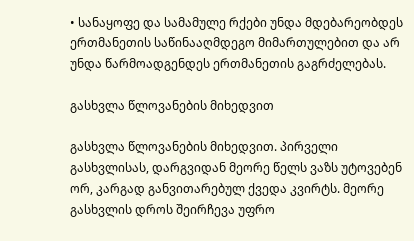• სანაყოფე და სამამულე რქები უნდა მდებარეობდეს ერთმანეთის საწინააღმდეგო მიმართულებით და არ უნდა წარმოადგენდეს ერთმანეთის გაგრძელებას.

გასხვლა წლოვანების მიხედვით

გასხვლა წლოვანების მიხედვით. პირველი გასხვლისას, დარგვიდან მეორე წელს ვაზს უტოვებენ ორ, კარგად განვითარებულ ქვედა კვირტს. მეორე გასხვლის დროს შეირჩევა უფრო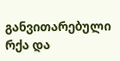განვითარებული რქა და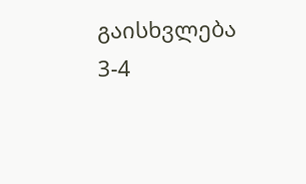გაისხვლება 3-4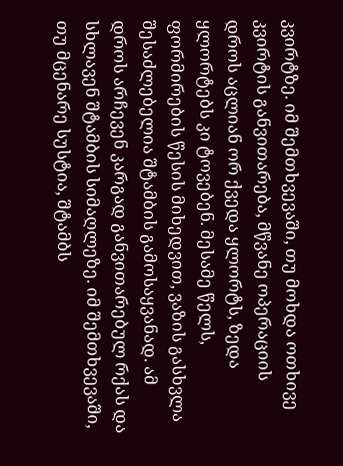კვირტზე. იმ შემთხვევაში, თუ მოხდა ოთხივე კვირტის განვითარება, მწვანე ოპერაციის დროს აცლიან ორ ქვედა ყლორტს, ზედა ყლორტებს კი ტოვებენ. მესამე წელს, ფორმირების წესის მიხედვით, ვაზის გასხვლა შესაძლებელია შტამბის გამოსაყვანად. ამ დროს არჩევენ კარგად განვითარებულ რქას და სხლავენ შტამბის სიმაღლეზე. იმ შემთხვევაში, თუ მცენარე სუსტია, შტამბს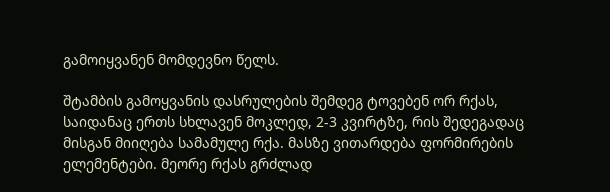გამოიყვანენ მომდევნო წელს.

შტამბის გამოყვანის დასრულების შემდეგ ტოვებენ ორ რქას, საიდანაც ერთს სხლავენ მოკლედ, 2-3 კვირტზე, რის შედეგადაც მისგან მიიღება სამამულე რქა. მასზე ვითარდება ფორმირების ელემენტები. მეორე რქას გრძლად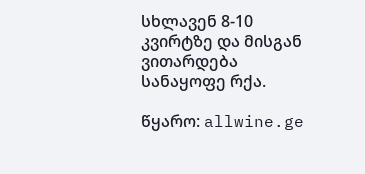სხლავენ 8-10 კვირტზე და მისგან ვითარდება სანაყოფე რქა.

წყარო: allwine.ge